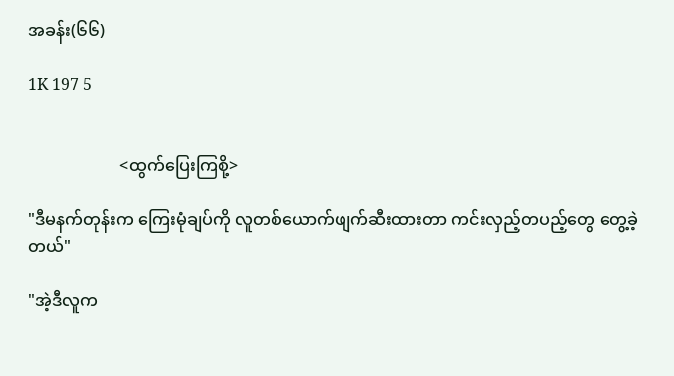အခန်း(၆၆)

1K 197 5


                      <ထွက်ပြေးကြစို့>

"ဒီမနက်တုန်းက ကြေးမုံချပ်ကို လူတစ်ယောက်ဖျက်ဆီးထားတာ ကင်းလှည့်တပည့်တွေ တွေ့ခဲ့တယ်"

"အဲ့ဒီလူက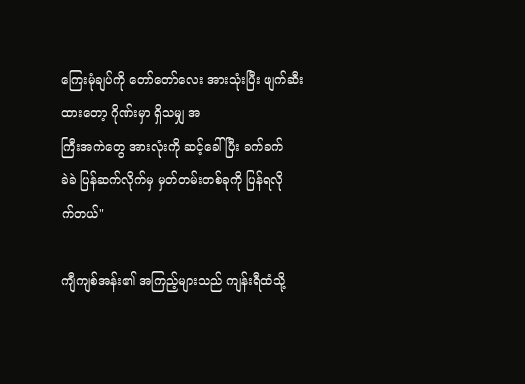ကြေးမုံချပ်ကို တော်တော်လေး အားသုံးပြီး ဖျက်ဆီးထားတော့ ဂိုဏ်းမှာ ရှိသမျှ အ
ကြီးအကဲတွေ အားလုံးကို ဆင့်ခေါ်ပြီး ခက်ခက်
ခဲခဲ ပြန်ဆက်လိုက်မှ မှတ်တမ်းတစ်ခုကို ပြန်ရလို
က်တယ်"

ကျီကျစ်အန်း၏ အကြည့်များသည် ကျန်းရီထံသို့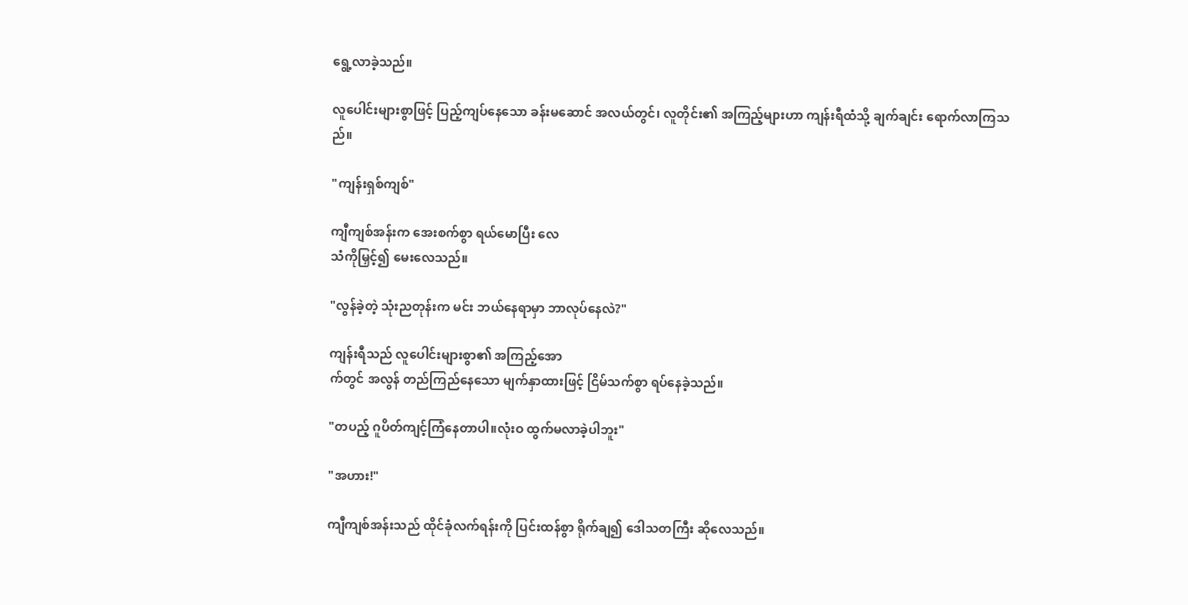ရွေ့လာခဲ့သည်။

လူပေါင်းများစွာဖြင့် ပြည့်ကျပ်နေသော ခန်းမဆောင် အလယ်တွင်၊ လူတိုင်း၏ အကြည့်များဟာ ကျန်းရီထံသို့ ချက်ချင်း ရောက်လာကြသ
ည်။

"ကျန်းရှစ်ကျစ်"

ကျီကျစ်အန်းက အေးစက်စွာ ရယ်မောပြီး လေ
သံကိုမြှင့်၍ မေးလေသည်။

"လွန်ခဲ့တဲ့ သုံးညတုန်းက မင်း ဘယ်နေရာမှာ ဘာလုပ်နေလဲ?"

ကျန်းရီသည် လူပေါင်းများစွာ၏ အကြည့်အော
က်တွင် အလွန် တည်ကြည်နေသော မျက်နှာထားဖြင့် ငြိမ်သက်စွာ ရပ်နေခဲ့သည်။

"တပည့် ဂူပိတ်ကျင့်ကြံနေတာပါ။လုံးဝ ထွက်မလာခဲ့ပါဘူး"

"အဟား!"

ကျီကျစ်အန်းသည် ထိုင်ခုံလက်ရန်းကို ပြင်းထန်စွာ ရိုက်ချ၍ ဒေါသတကြီး ဆိုလေသည်။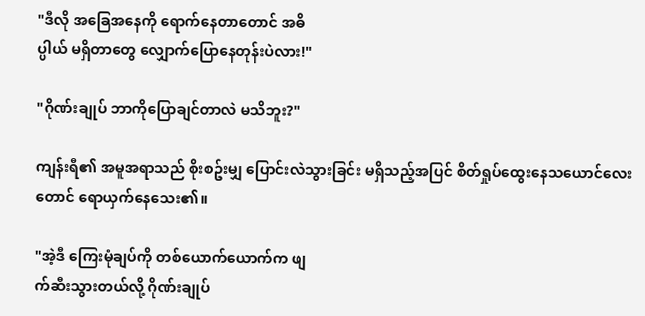"ဒီလို အခြေအနေကို ရောက်နေတာတောင် အဓိ
ပ္ပါယ် မရှိတာတွေ လျှောက်ပြောနေတုန်းပဲလား!"

"ဂိုဏ်းချုပ် ဘာကိုပြောချင်တာလဲ မသိဘူး?"

ကျန်းရီ၏ အမူအရာသည် စိုးစဥ်းမျှ ပြောင်းလဲသွားခြင်း မရှိသည့်အပြင် စိတ်ရှုပ်ထွေးနေသယောင်လေးတောင် ရောယှက်နေသေး၏။

"အဲ့ဒီ ကြေးမုံချပ်ကို တစ်ယောက်ယောက်က ဖျ
က်ဆီးသွားတယ်လို့ ဂိုဏ်းချုပ်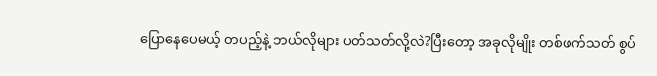ပြောနေပေမယ့် တပည့်နဲ့ ဘယ်လိုများ ပတ်သတ်လို့လဲ?ပြီးတော့ အခုလိုမျိုး တစ်ဖက်သတ် စွပ်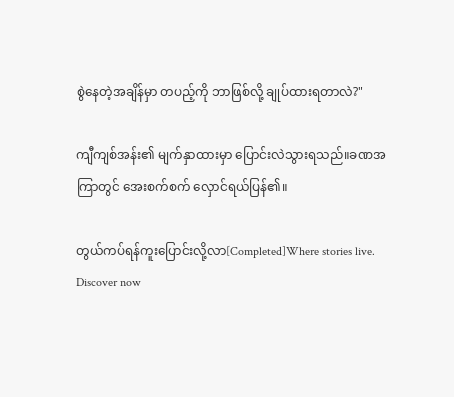စွဲနေတဲ့အချိန်မှာ တပည့်ကို ဘာဖြစ်လို့ ချုပ်ထားရတာလဲ?"

ကျီကျစ်အန်း၏ မျက်နှာထားမှာ ပြောင်းလဲသွားရသည်။ခဏအကြာတွင် အေးစက်စက် လှောင်ရယ်ပြန်၏။

တွယ်ကပ်ရန်ကူးပြောင်းလို့လာ[Completed]Where stories live. Discover now